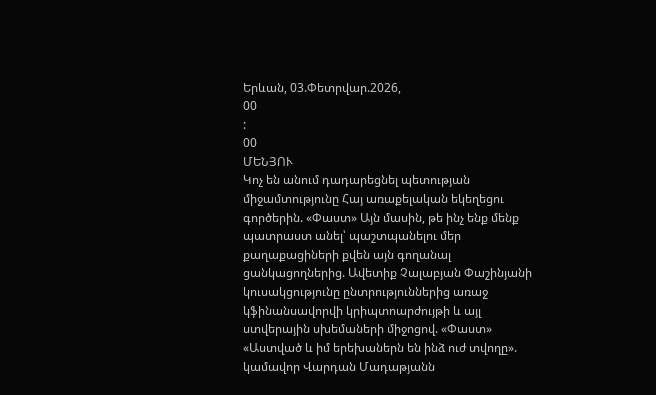Երևան, 03.Փետրվար.2026,
00
:
00
ՄԵՆՅՈՒ
Կոչ են անում դադարեցնել պետության միջամտությունը Հայ առաքելական եկեղեցու գործերին. «Փաստ» Այն մասին, թե ինչ ենք մենք պատրաստ անել՝ պաշտպանելու մեր քաղաքացիների քվեն այն գողանալ ցանկացողներից. Ավետիք Չալաբյան Փաշինյանի կուսակցությունը ընտրություններից առաջ կֆինանսավորվի կրիպտոարժույթի և այլ ստվերային սխեմաների միջոցով. «Փաստ» «Աստված և իմ երեխաներն են ինձ ուժ տվողը». կամավոր Վարդան Մադաթյանն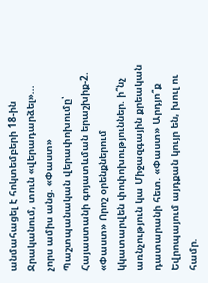անմահացել է հոկտեմբերի 18-ին Ջրականում, տուն «վերադարձել»... չորս ամիս անց. «Փաստ» Պաշտպանական վերափոխումը՝ Հայաստանի գոյատևման երաշխիք-2. «Փաստ» Որոշ օրենքներում կկատարվեն փոփոխություններ. ի՞նչ առնչություն կա Միջազգային քրեական դատարանի հետ. «Փաստ» Արդյո՞ք Եվրոպայում այդքան կույր են, խուլ ու համր.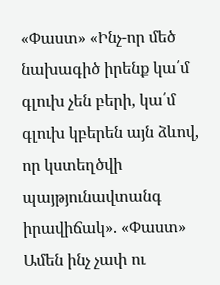«Փաստ» «Ինչ-որ մեծ նախագիծ իրենք կա՛մ գլուխ չեն բերի, կա՛մ գլուխ կբերեն այն ձևով, որ կստեղծվի պայթյունավտանգ իրավիճակ». «Փաստ» Ամեն ինչ չափ ու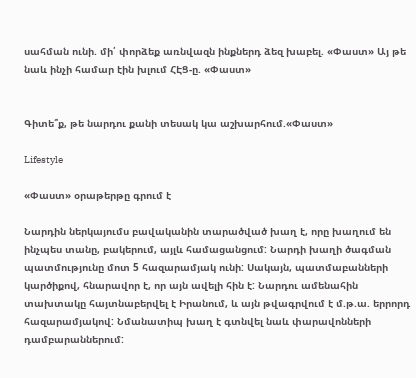սահման ունի. մի՛ փորձեք առնվազն ինքներդ ձեզ խաբել. «Փաստ» Այ թե նաև ինչի համար էին խլում ՀԷՑ-ը. «Փաստ»


Գիտե՞ք, թե նարդու քանի տեսակ կա աշխարհում.«Փաստ»

Lifestyle

«Փաստ» օրաթերթը գրում է

Նարդին ներկայումս բավականին տարածված խաղ է, որը խաղում են ինչպես տանը, բակերում, այլև համացանցում: Նարդի խաղի ծագման պատմությունը մոտ 5 հազարամյակ ունի: Սակայն, պատմաբանների կարծիքով, հնարավոր է, որ այն ավելի հին է: Նարդու ամենահին տախտակը հայտնաբերվել է Իրանում, և այն թվագրվում է մ.թ.ա. երրորդ հազարամյակով: Նմանատիպ խաղ է գտնվել նաև փարավոնների դամբարաններում: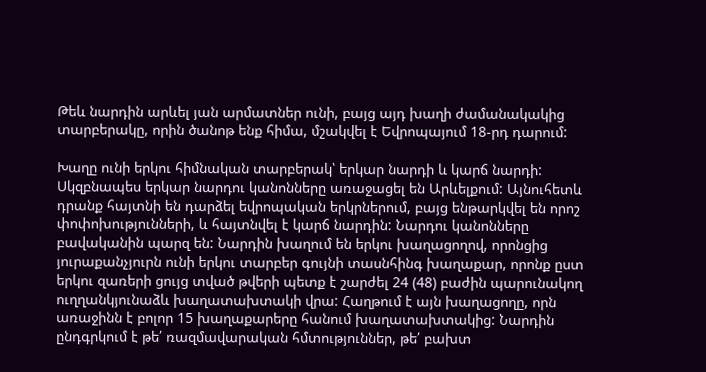Թեև նարդին արևել յան արմատներ ունի, բայց այդ խաղի ժամանակակից տարբերակը, որին ծանոթ ենք հիմա, մշակվել է Եվրոպայում 18-րդ դարում:

Խաղը ունի երկու հիմնական տարբերակ՝ երկար նարդի և կարճ նարդի: Սկզբնապես երկար նարդու կանոնները առաջացել են Արևելքում: Այնուհետև դրանք հայտնի են դարձել եվրոպական երկրներում, բայց ենթարկվել են որոշ փոփոխությունների, և հայտնվել է կարճ նարդին: Նարդու կանոնները բավականին պարզ են: Նարդին խաղում են երկու խաղացողով, որոնցից յուրաքանչյուրն ունի երկու տարբեր գույնի տասնհինգ խաղաքար, որոնք ըստ երկու զառերի ցույց տված թվերի պետք է շարժել 24 (48) բաժին պարունակող ուղղանկյունաձև խաղատախտակի վրա: Հաղթում է այն խաղացողը, որն առաջինն է բոլոր 15 խաղաքարերը հանում խաղատախտակից: Նարդին ընդգրկում է թե՛ ռազմավարական հմտություններ, թե՛ բախտ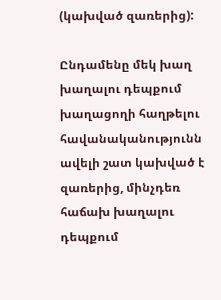(կախված զառերից):

Ընդամենը մեկ խաղ խաղալու դեպքում խաղացողի հաղթելու հավանականությունն ավելի շատ կախված է զառերից, մինչդեռ հաճախ խաղալու դեպքում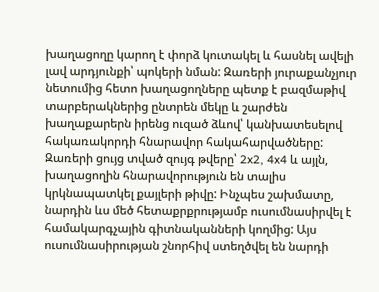խաղացողը կարող է փորձ կուտակել և հասնել ավելի լավ արդյունքի՝ պոկերի նման: Զառերի յուրաքանչյուր նետումից հետո խաղացողները պետք է բազմաթիվ տարբերակներից ընտրեն մեկը և շարժեն խաղաքարերն իրենց ուզած ձևով՝ կանխատեսելով հակառակորդի հնարավոր հակահարվածները: Զառերի ցույց տված զույգ թվերը՝ 2x2, 4x4 և այլն, խաղացողին հնարավորություն են տալիս կրկնապատկել քայլերի թիվը: Ինչպես շախմատը, նարդին ևս մեծ հետաքրքրությամբ ուսումնասիրվել է համակարգչային գիտնականների կողմից: Այս ուսումնասիրության շնորհիվ ստեղծվել են նարդի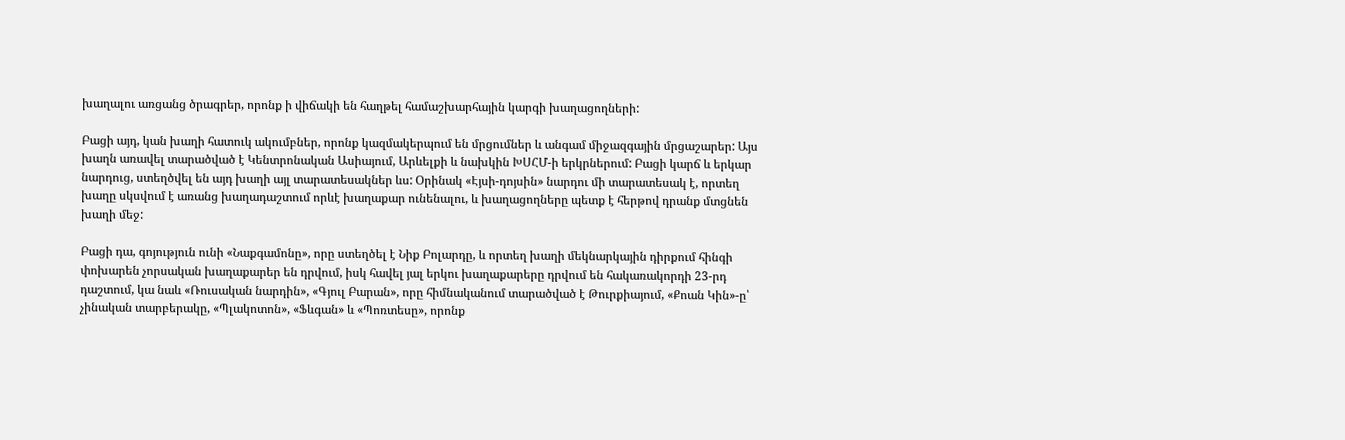խաղալու առցանց ծրագրեր, որոնք ի վիճակի են հաղթել համաշխարհային կարգի խաղացողների:

Բացի այդ, կան խաղի հատուկ ակումբներ, որոնք կազմակերպում են մրցումներ և անգամ միջազգային մրցաշարեր: Այս խաղն առավել տարածված է Կենտրոնական Ասիայում, Արևելքի և նախկին ԽՍՀՄ-ի երկրներում: Բացի կարճ և երկար նարդուց, ստեղծվել են այդ խաղի այլ տարատեսակներ ևս: Օրինակ «Էյսի-դոյսին» նարդու մի տարատեսակ է, որտեղ խաղը սկսվում է առանց խաղադաշտում որևէ խաղաքար ունենալու, և խաղացողները պետք է հերթով դրանք մտցնեն խաղի մեջ:

Բացի դա, գոյություն ունի «Նաքգամոնը», որը ստեղծել է Նիք Բոլարդը, և որտեղ խաղի մեկնարկային դիրքում հինգի փոխարեն չորսական խաղաքարեր են դրվում, իսկ հավել յալ երկու խաղաքարերը դրվում են հակառակորդի 23-րդ դաշտում, կա նաև «Ռուսական նարդին», «Գյուլ Բարան», որը հիմնականում տարածված է Թուրքիայում, «Քոան Կին»-ը՝ չինական տարբերակը, «Պլակոտոն», «Ֆևգան» և «Պոռտեսը», որոնք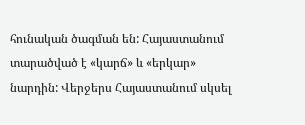հունական ծագման են: Հայաստանում տարածված է «կարճ» և «երկար» նարդին: Վերջերս Հայաստանում սկսել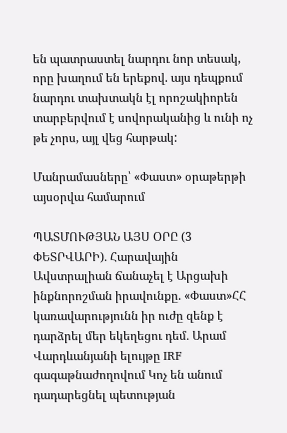են պատրաստել նարդու նոր տեսակ, որը խաղում են երեքով. այս դեպքում նարդու տախտակն էլ որոշակիորեն տարբերվում է սովորականից և ունի ոչ թե չորս, այլ վեց հարթակ:

Մանրամասները՝ «Փաստ» օրաթերթի այսօրվա համարում

ՊԱՏՄՈՒԹՅԱՆ ԱՅՍ ՕՐԸ (3 ՓԵՏՐՎԱՐԻ)․ Հարավային Ավստրալիան ճանաչել է Արցախի ինքնորոշման իրավունքը. «Փաստ»ՀՀ կառավարությունն իր ուժը զենք է դարձրել մեր եկեղեցու դեմ․ Արամ Վարդևանյանի ելույթը IRF գագաթնաժողովում Կոչ են անում դադարեցնել պետության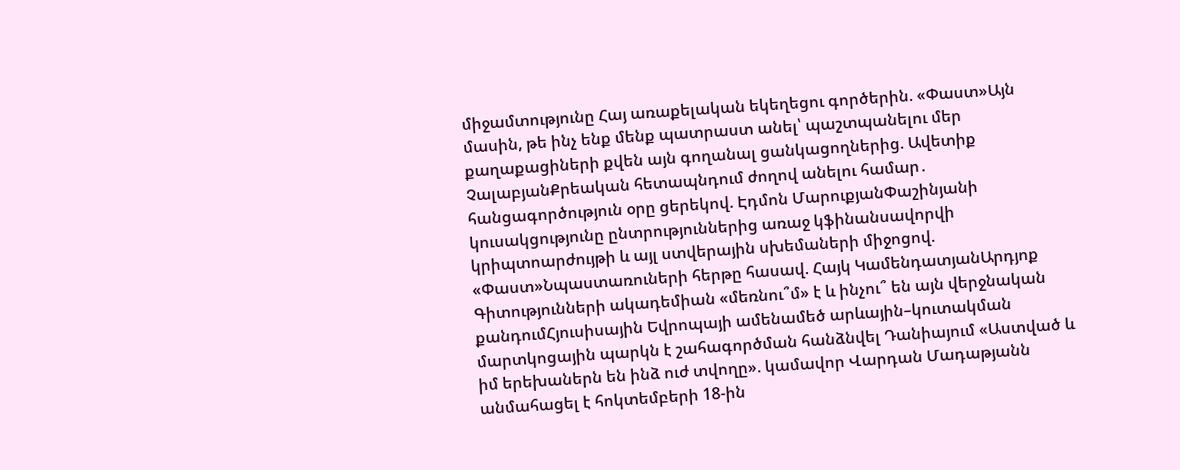միջամտությունը Հայ առաքելական եկեղեցու գործերին. «Փաստ»Այն մասին, թե ինչ ենք մենք պատրաստ անել՝ պաշտպանելու մեր քաղաքացիների քվեն այն գողանալ ցանկացողներից. Ավետիք ՉալաբյանՔրեական հետապնդում ժողով անելու համար․ հանցագործություն օրը ցերեկով. Էդմոն ՄարուքյանՓաշինյանի կուսակցությունը ընտրություններից առաջ կֆինանսավորվի կրիպտոարժույթի և այլ ստվերային սխեմաների միջոցով. «Փաստ»Նպաստառուների հերթը հասավ. Հայկ ԿամենդատյանԱրդյոք Գիտությունների ակադեմիան «մեռնու՞մ» է և ինչու՞ են այն վերջնական քանդումՀյուսիսային Եվրոպայի ամենամեծ արևային–կուտակման մարտկոցային պարկն է շահագործման հանձնվել Դանիայում «Աստված և իմ երեխաներն են ինձ ուժ տվողը». կամավոր Վարդան Մադաթյանն անմահացել է հոկտեմբերի 18-ին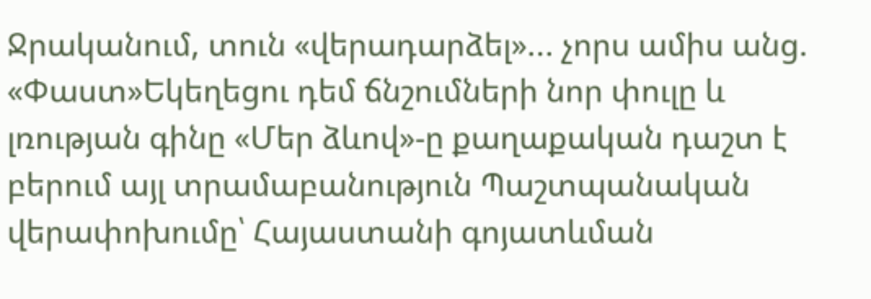Ջրականում, տուն «վերադարձել»... չորս ամիս անց. «Փաստ»Եկեղեցու դեմ ճնշումների նոր փուլը և լռության գինը «Մեր ձևով»-ը քաղաքական դաշտ է բերում այլ տրամաբանություն Պաշտպանական վերափոխումը՝ Հայաստանի գոյատևման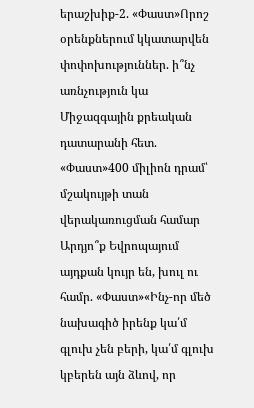երաշխիք-2. «Փաստ»Որոշ օրենքներում կկատարվեն փոփոխություններ. ի՞նչ առնչություն կա Միջազգային քրեական դատարանի հետ. «Փաստ»400 միլիոն դրամ՝ մշակույթի տան վերակառուցման համար Արդյո՞ք Եվրոպայում այդքան կույր են, խուլ ու համր. «Փաստ»«Ինչ-որ մեծ նախագիծ իրենք կա՛մ գլուխ չեն բերի, կա՛մ գլուխ կբերեն այն ձևով, որ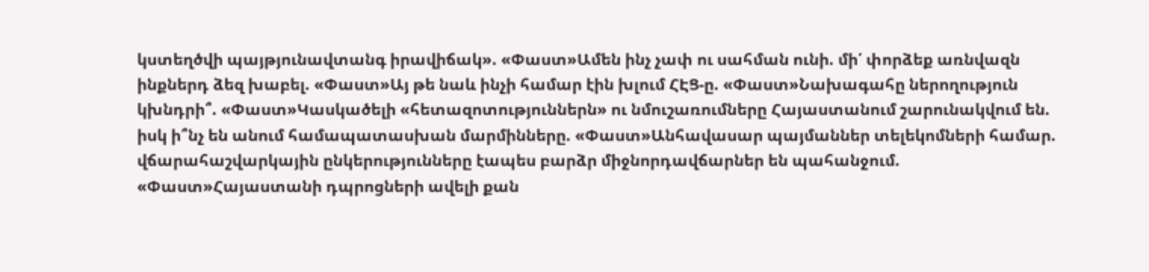կստեղծվի պայթյունավտանգ իրավիճակ». «Փաստ»Ամեն ինչ չափ ու սահման ունի. մի՛ փորձեք առնվազն ինքներդ ձեզ խաբել. «Փաստ»Այ թե նաև ինչի համար էին խլում ՀԷՑ-ը. «Փաստ»Նախագահը ներողություն կխնդրի՞. «Փաստ»Կասկածելի «հետազոտություններն» ու նմուշառումները Հայաստանում շարունակվում են. իսկ ի՞նչ են անում համապատասխան մարմինները. «Փաստ»Անհավասար պայմաններ տելեկոմների համար. վճարահաշվարկային ընկերությունները էապես բարձր միջնորդավճարներ են պահանջում. «Փաստ»Հայաստանի դպրոցների ավելի քան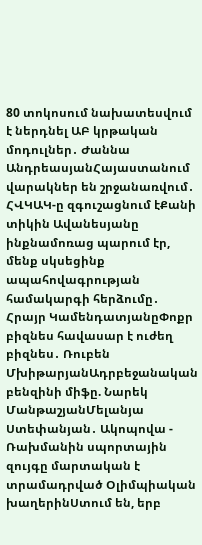80 տոկոսում նախատեսվում է ներդնել ԱԲ կրթական մոդուլներ․ Ժաննա ԱնդրեասյանՀայաստանում վարակներ են շրջանառվում․ ՀՎԿԱԿ-ը զգուշացնում էՔանի տիկին Ավանեսյանը ինքնամոռաց պարում էր, մենք սկսեցինք ապահովագրության համակարգի հերձումը․ Հրայր ԿամենդատյանըՓոքր բիզնես հավասար է ուժեղ բիզնես․ Ռուբեն ՄխիթարյանԱդրբեջանական բենզինի միֆը. Նարեկ ՄանթաշյանՄելանյա Ստեփանյան․ Ակոպովա - Ռախմանին սպորտային զույգը մարտական է տրամադրված Օլիմպիական խաղերինՍտում են, երբ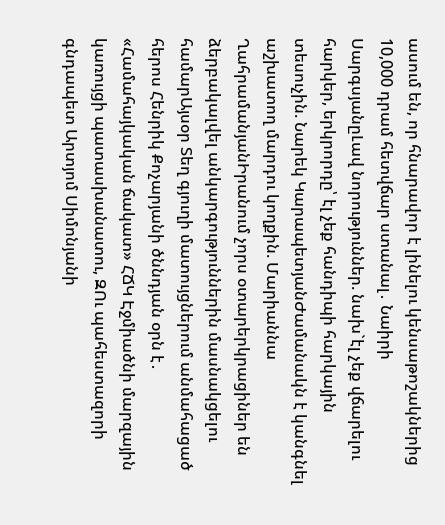ասում են, որ հնարավոր է լինելու կենսաթոշակներից 10,000 դրամ հետվճար ստանալ․ Նաիրի ՍարգսյանըԼավ նորություններ. նախ`էլ չեք վճարելու հարկեր, երկրորդը՝ էլ չեք հանդիպի հարկային տեսուչին. Նարեկ ԿարապետյանԺամանակն է կանգնել աշխատող մարդու կողքին. Մարիաննա ՂահրամանյանԻրանում չորս օտարերկրացիներ են ձերբակալվել անկարգություններին մասնակցելու համարԱյսօր Տեղ գյուղի մատույցներում անմահացած հերոս Հենրիկ Քոչարյանի ծննդյան օրն է․ «Համահայկական ճակատ» ՀՃԿ Էջմիածնի մարզային կառույցի պատասխանատու, ԶՈւ պահեստազորի գնդապետ Արտյոմ Սիմոնյանի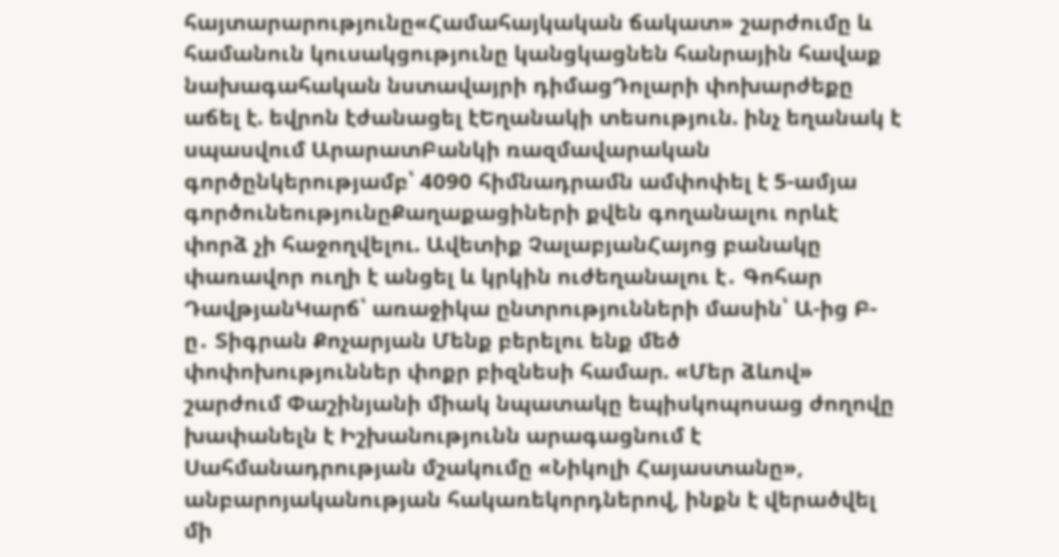հայտարարությունը«Համահայկական ճակատ» շարժումը և համանուն կուսակցությունը կանցկացնեն հանրային հավաք նախագահական նստավայրի դիմացԴոլարի փոխարժեքը աճել է. եվրոն էժանացել էԵղանակի տեսություն. ինչ եղանակ է սպասվում ԱրարատԲանկի ռազմավարական գործընկերությամբ՝ 4090 հիմնադրամն ամփոփել է 5-ամյա գործունեությունըՔաղաքացիների քվեն գողանալու որևէ փորձ չի հաջողվելու. Ավետիք ՉալաբյանՀայոց բանակը փառավոր ուղի է անցել և կրկին ուժեղանալու է․ Գոհար ԴավթյանԿարճ՝ առաջիկա ընտրությունների մասին՝ Ա-ից Բ-ը․ Տիգրան Քոչարյան Մենք բերելու ենք մեծ փոփոխություններ փոքր բիզնեսի համար. «Մեր ձևով» շարժում Փաշինյանի միակ նպատակը եպիսկոպոսաց ժողովը խափանելն է Իշխանությունն արագացնում է Սահմանադրության մշակումը «Նիկոլի Հայաստանը», անբարոյականության հակառեկորդներով, ինքն է վերածվել մի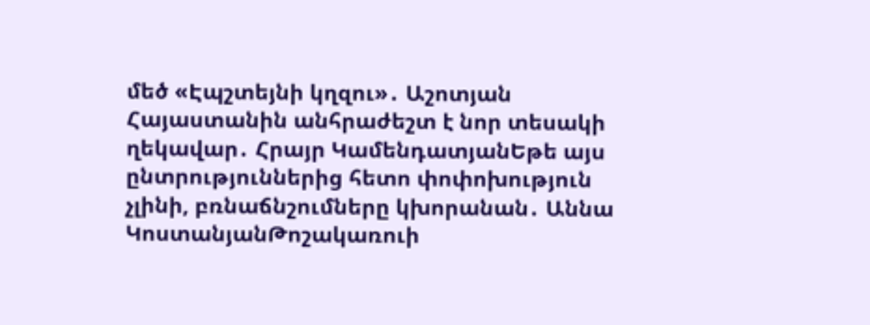մեծ «Էպշտեյնի կղզու»․ Աշոտյան Հայաստանին անհրաժեշտ է նոր տեսակի ղեկավար․ Հրայր ԿամենդատյանԵթե այս ընտրություններից հետո փոփոխություն չլինի, բռնաճնշումները կխորանան․ Աննա ԿոստանյանԹոշակառուի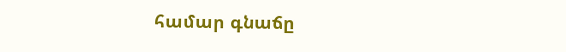համար գնաճը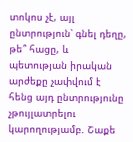տոկոս չէ, այլ ընտրություն՝ գնել դեղը, թե՞ հացը, և պետության իրական արժեքը չափվում է հենց այդ ընտրությունը չթույլատրելու կարողությամբ. Շաքե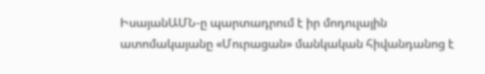ԻսայանԱՄՆ-ը պարտադրում է իր մոդուլային ատոմակայանը «Մուրացան» մանկական հիվանդանոց է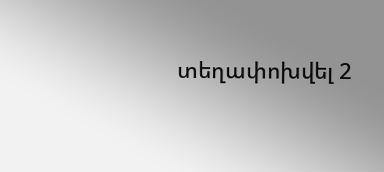տեղափոխվել 2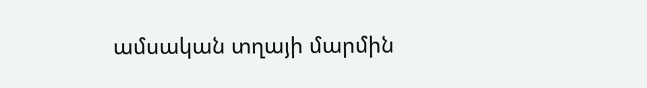ամսական տղայի մարմին